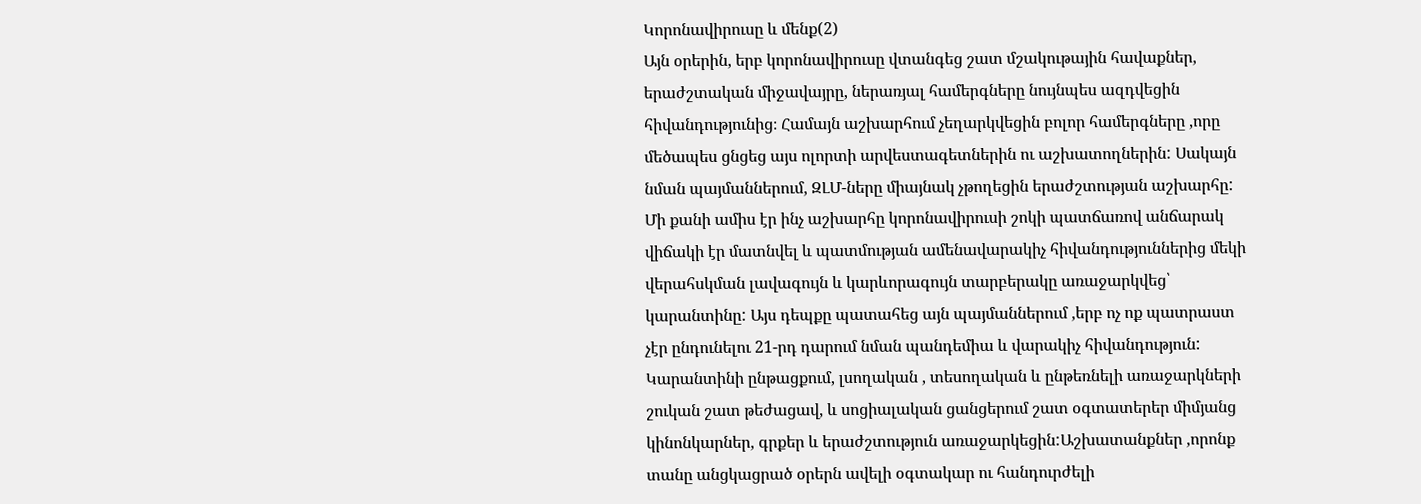Կորոնավիրուսը և մենք(2)
Այն օրերին, երբ կորոնավիրուսը վտանգեց շատ մշակութային հավաքներ, երաժշտական միջավայրը, ներառյալ համերգները նույնպես ազդվեցին հիվանդությունից։ Համայն աշխարհում չեղարկվեցին բոլոր համերգները ,որը մեծապես ցնցեց այս ոլորտի արվեստագետներին ու աշխատողներին: Սակայն նման պայմաններում, ԶԼՄ-ները միայնակ չթողեցին երաժշտության աշխարհը:
Մի քանի ամիս էր ինչ աշխարհը կորոնավիրուսի շոկի պատճառով անճարակ վիճակի էր մատնվել և պատմության ամենավարակիչ հիվանդություններից մեկի վերահսկման լավագույն և կարևորագույն տարբերակը առաջարկվեց՝ կարանտինը: Այս դեպքը պատահեց այն պայմաններում ,երբ ոչ ոք պատրաստ չէր ընդունելու 21-րդ դարում նման պանդեմիա և վարակիչ հիվանդություն: Կարանտինի ընթացքում, լսողական , տեսողական և ընթեռնելի առաջարկների շուկան շատ թեժացավ, և սոցիալական ցանցերում շատ օգտատերեր միմյանց կինոնկարներ, գրքեր և երաժշտություն առաջարկեցին:Աշխատանքներ ,որոնք տանը անցկացրած օրերն ավելի օգտակար ու հանդուրժելի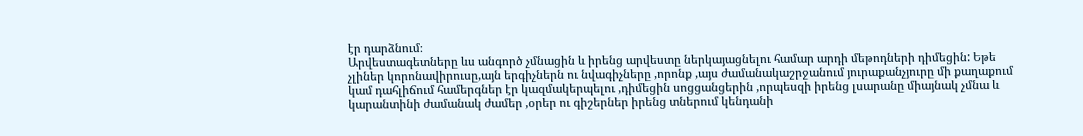էր դարձնում։
Արվեստագետները ևս անգործ չմնացին և իրենց արվեստը ներկայացնելու համար արդի մեթոդների դիմեցին: Եթե չլիներ կորոնավիրուսը,այն երգիչներն ու նվագիչները ,որոնք ,այս ժամանակաշրջանում յուրաքանչյուրը մի քաղաքում կամ դահլիճում համերգներ էր կազմակերպելու ,դիմեցին սոցցանցերին ,որպեսզի իրենց լսարանը միայնակ չմնա և կարանտինի ժամանակ ժամեր ,օրեր ու գիշերներ իրենց տներում կենդանի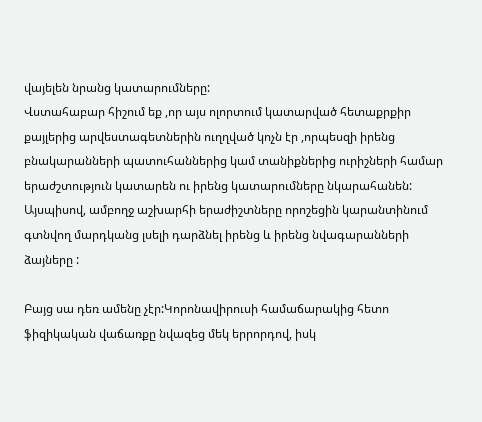վայելեն նրանց կատարումները:
Վստահաբար հիշում եք ,որ այս ոլորտում կատարված հետաքրքիր քայլերից արվեստագետներին ուղղված կոչն էր ,որպեսզի իրենց բնակարանների պատուհաններից կամ տանիքներից ուրիշների համար երաժշտություն կատարեն ու իրենց կատարումները նկարահանեն: Այսպիսով, ամբողջ աշխարհի երաժիշտները որոշեցին կարանտինում գտնվող մարդկանց լսելի դարձնել իրենց և իրենց նվագարանների ձայները :

Բայց սա դեռ ամենը չէր:Կորոնավիրուսի համաճարակից հետո ֆիզիկական վաճառքը նվազեց մեկ երրորդով, իսկ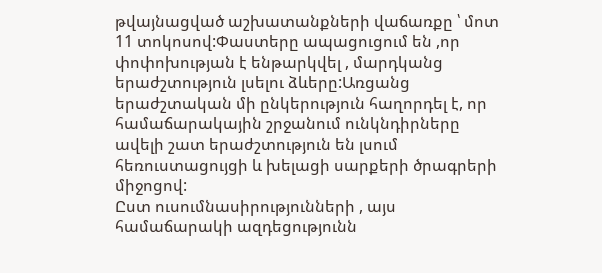թվայնացված աշխատանքների վաճառքը ՝ մոտ 11 տոկոսով:Փաստերը ապացուցում են ,որ փոփոխության է ենթարկվել , մարդկանց երաժշտություն լսելու ձևերը:Առցանց երաժշտական մի ընկերություն հաղորդել է, որ համաճարակային շրջանում ունկնդիրները ավելի շատ երաժշտություն են լսում հեռուստացույցի և խելացի սարքերի ծրագրերի միջոցով:
Ըստ ուսումնասիրությունների , այս համաճարակի ազդեցությունն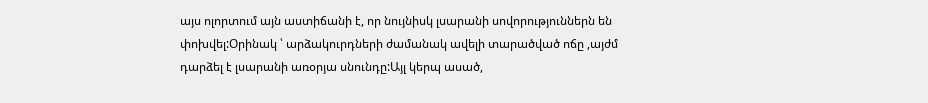այս ոլորտում այն աստիճանի է, որ նույնիսկ լսարանի սովորություններն են փոխվել:Օրինակ ՝ արձակուրդների ժամանակ ավելի տարածված ոճը ,այժմ դարձել է լսարանի առօրյա սնունդը:Այլ կերպ ասած,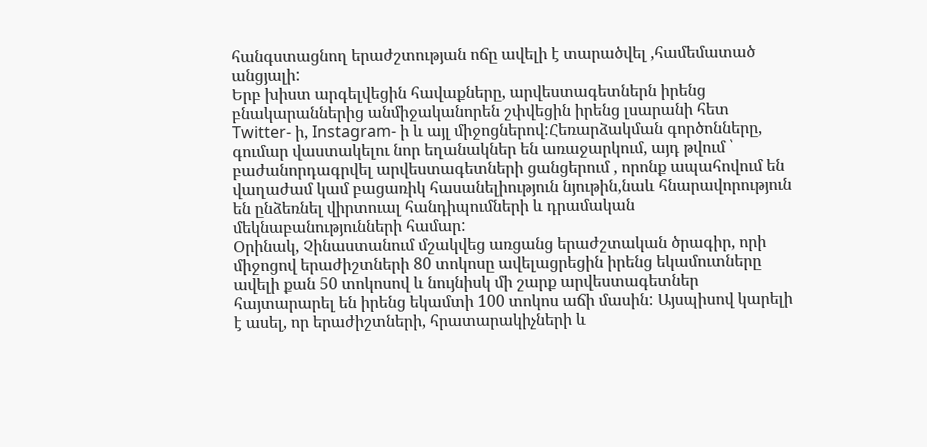հանգստացնող երաժշտության ոճը ավելի է տարածվել ,համեմատած անցյալի:
Երբ խիստ արգելվեցին հավաքները, արվեստագետներն իրենց բնակարաններից անմիջականորեն շփվեցին իրենց լսարանի հետ Twitter- ի, Instagram- ի և այլ միջոցներով:Հեռարձակման գործոնները, գումար վաստակելու նոր եղանակներ են առաջարկում, այդ թվում ՝ բաժանորդագրվել արվեստագետների ցանցերում , որոնք ապահովում են վաղաժամ կամ բացառիկ հասանելիություն նյութին,նաև հնարավորություն են ընձեռնել վիրտուալ հանդիպումների և դրամական մեկնաբանությունների համար:
Օրինակ, Չինաստանում մշակվեց առցանց երաժշտական ծրագիր, որի միջոցով երաժիշտների 80 տոկոսը ավելացրեցին իրենց եկամուտները ավելի քան 50 տոկոսով և նույնիսկ մի շարք արվեստագետներ հայտարարել են իրենց եկամտի 100 տոկոս աճի մասին: Այսպիսով կարելի է ասել, որ երաժիշտների, հրատարակիչների և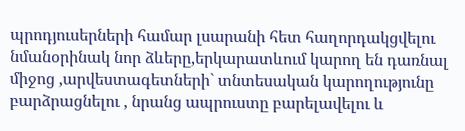պրոդյուսերների համար լսարանի հետ հաղորդակցվելու նմանօրինակ նոր ձևերը,երկարատևում կարող են դառնալ միջոց ,արվեստագետների` տնտեսական կարողությունը բարձրացնելու , նրանց ապրուստը բարելավելու և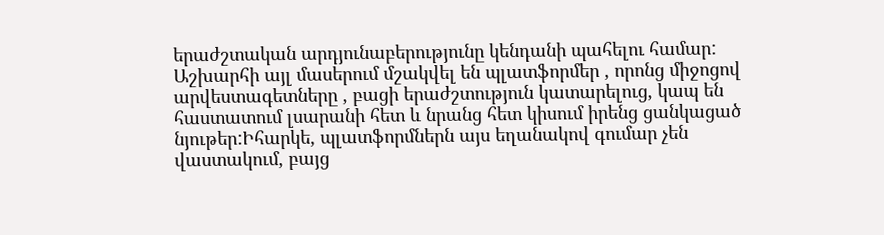երաժշտական արդյունաբերությունը կենդանի պահելու համար:
Աշխարհի այլ մասերում մշակվել են պլատֆորմեր , որոնց միջոցով արվեստագետները , բացի երաժշտություն կատարելուց, կապ են հաստատում լսարանի հետ և նրանց հետ կիսում իրենց ցանկացած նյութեր:Իհարկե, պլատֆորմներն այս եղանակով գումար չեն վաստակում, բայց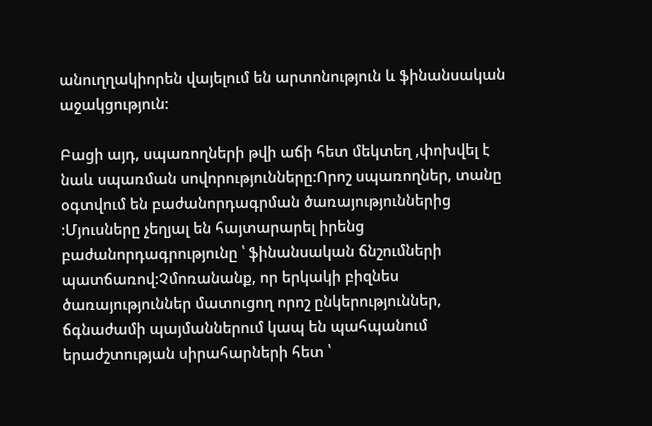անուղղակիորեն վայելում են արտոնություն և ֆինանսական աջակցություն:

Բացի այդ, սպառողների թվի աճի հետ մեկտեղ ,փոխվել է նաև սպառման սովորությունները:Որոշ սպառողներ, տանը օգտվում են բաժանորդագրման ծառայություններից :Մյուսները չեղյալ են հայտարարել իրենց բաժանորդագրությունը ՝ ֆինանսական ճնշումների պատճառով:Չմոռանանք, որ երկակի բիզնես ծառայություններ մատուցող որոշ ընկերություններ, ճգնաժամի պայմաններում կապ են պահպանում երաժշտության սիրահարների հետ ՝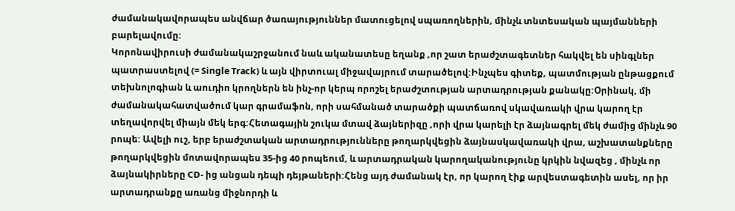ժամանակավորապես անվճար ծառայություններ մատուցելով սպառողներին, մինչև տնտեսական պայմանների բարելավումը:
Կորոնավիրուսի ժամանակաշրջանում նաև ականատեսը եղանք ,որ շատ երաժշտագետներ հակվել են սինգլներ պատրաստելով (= Single Track) և այն վիրտուալ միջավայրում տարածելով:Ինչպես գիտեք, պատմության ընթացքում տեխնոլոգիան և աուդիո կրողներն են ինչ-որ կերպ որոշել երաժշտության արտադրության քանակը:Օրինակ, մի ժամանակահատվածում կար գրամաֆոն, որի սահմանած տարածքի պատճառով սկավառակի վրա կարող էր տեղավորվել միայն մեկ երգ:Հետագային շուկա մտավ ձայներիզը ,որի վրա կարելի էր ձայնագրել մեկ ժամից մինչև 90 րոպե: Ավելի ուշ, երբ երաժշտական արտադրությունները թողարկվեցին ձայնասկավառակի վրա, աշխատանքները թողարկվեցին մոտավորապես 35-ից 40 րոպեում, և արտադրական կարողականությունը կրկին նվազեց , մինչև որ ձայնակիրները CD- ից անցան դեպի դեյթաների:Հենց այդ ժամանակ էր, որ կարող էիք արվեստագետին ասել, որ իր արտադրանքը առանց միջնորդի և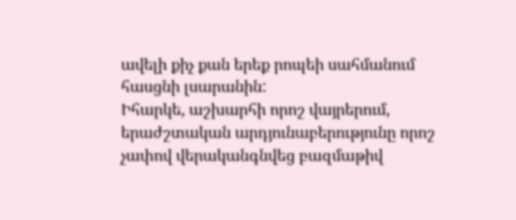ավելի քիչ քան երեք րոպեի սահմանում հասցնի լսարանին:
Իհարկե, աշխարհի որոշ վայրերում, երաժշտական արդյունաբերությունը որոշ չափով վերականգնվեց բազմաթիվ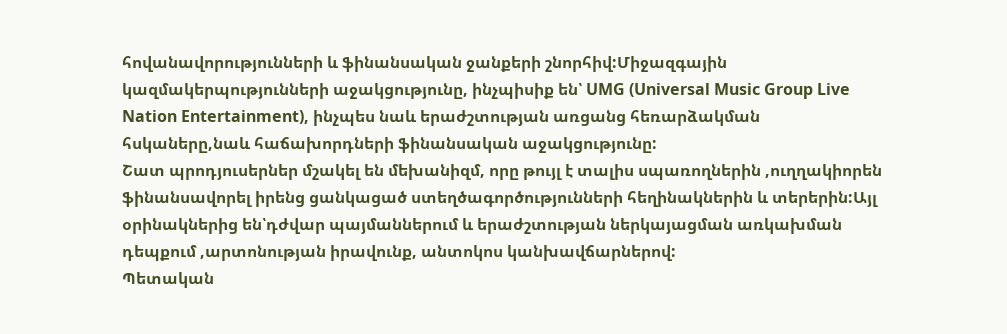հովանավորությունների և ֆինանսական ջանքերի շնորհիվ:Միջազգային կազմակերպությունների աջակցությունը, ինչպիսիք են՝ UMG (Universal Music Group Live Nation Entertainment), ինչպես նաև երաժշտության առցանց հեռարձակման հսկաները,նաև հաճախորդների ֆինանսական աջակցությունը:
Շատ պրոդյուսերներ մշակել են մեխանիզմ, որը թույլ է տալիս սպառողներին ,ուղղակիորեն ֆինանսավորել իրենց ցանկացած ստեղծագործությունների հեղինակներին և տերերին:Այլ օրինակներից են՝դժվար պայմաններում և երաժշտության ներկայացման առկախման դեպքում ,արտոնության իրավունք, անտոկոս կանխավճարներով:
Պետական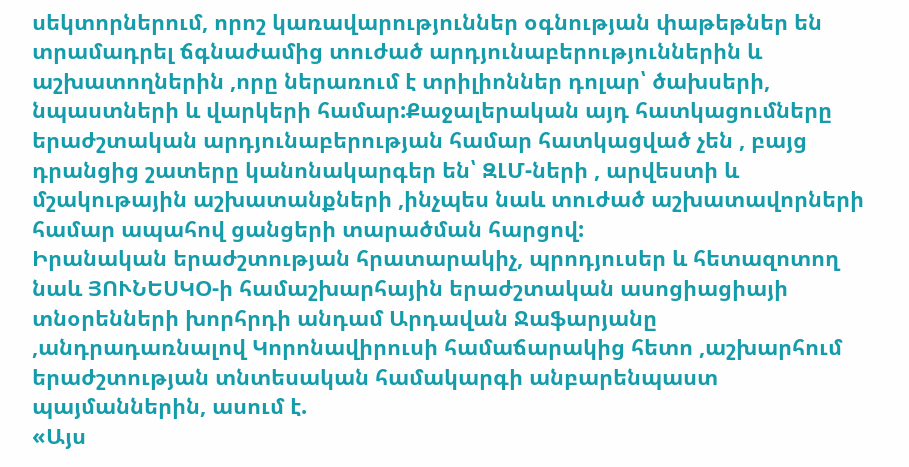սեկտորներում, որոշ կառավարություններ օգնության փաթեթներ են տրամադրել ճգնաժամից տուժած արդյունաբերություններին և աշխատողներին ,որը ներառում է տրիլիոններ դոլար՝ ծախսերի, նպաստների և վարկերի համար:Քաջալերական այդ հատկացումները երաժշտական արդյունաբերության համար հատկացված չեն , բայց դրանցից շատերը կանոնակարգեր են՝ ԶԼՄ-ների , արվեստի և մշակութային աշխատանքների ,ինչպես նաև տուժած աշխատավորների համար ապահով ցանցերի տարածման հարցով:
Իրանական երաժշտության հրատարակիչ, պրոդյուսեր և հետազոտող նաև ՅՈՒՆԵՍԿՕ-ի համաշխարհային երաժշտական ասոցիացիայի տնօրենների խորհրդի անդամ Արդավան Ջաֆարյանը ,անդրադառնալով Կորոնավիրուսի համաճարակից հետո ,աշխարհում երաժշտության տնտեսական համակարգի անբարենպաստ պայմաններին, ասում է.
«Այս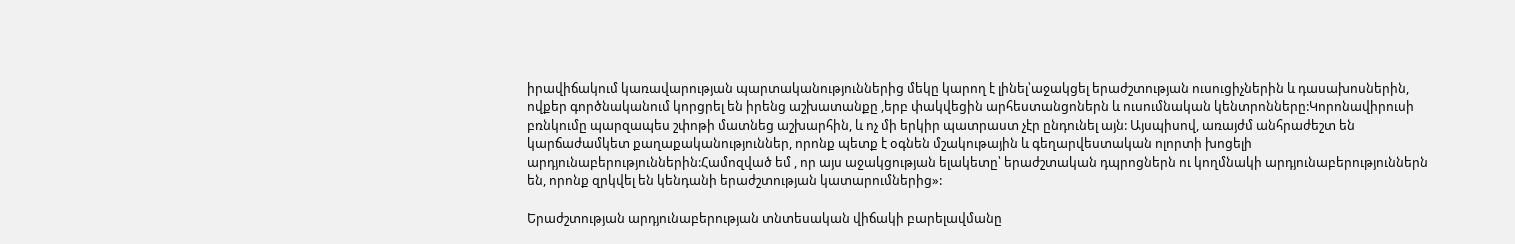իրավիճակում կառավարության պարտականություններից մեկը կարող է լինել՝աջակցել երաժշտության ուսուցիչներին և դասախոսներին, ովքեր գործնականում կորցրել են իրենց աշխատանքը ,երբ փակվեցին արհեստանցոներն և ուսումնական կենտրոնները:Կորոնավիրուսի բռնկումը պարզապես շփոթի մատնեց աշխարհին, և ոչ մի երկիր պատրաստ չէր ընդունել այն: Այսպիսով, առայժմ անհրաժեշտ են կարճաժամկետ քաղաքականություններ, որոնք պետք է օգնեն մշակութային և գեղարվեստական ոլորտի խոցելի արդյունաբերություններին:Համոզված եմ , որ այս աջակցության ելակետը՝ երաժշտական դպրոցներն ու կողմնակի արդյունաբերություններն են, որոնք զրկվել են կենդանի երաժշտության կատարումներից»:

Երաժշտության արդյունաբերության տնտեսական վիճակի բարելավմանը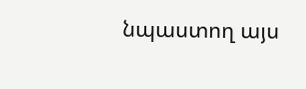նպաստող այս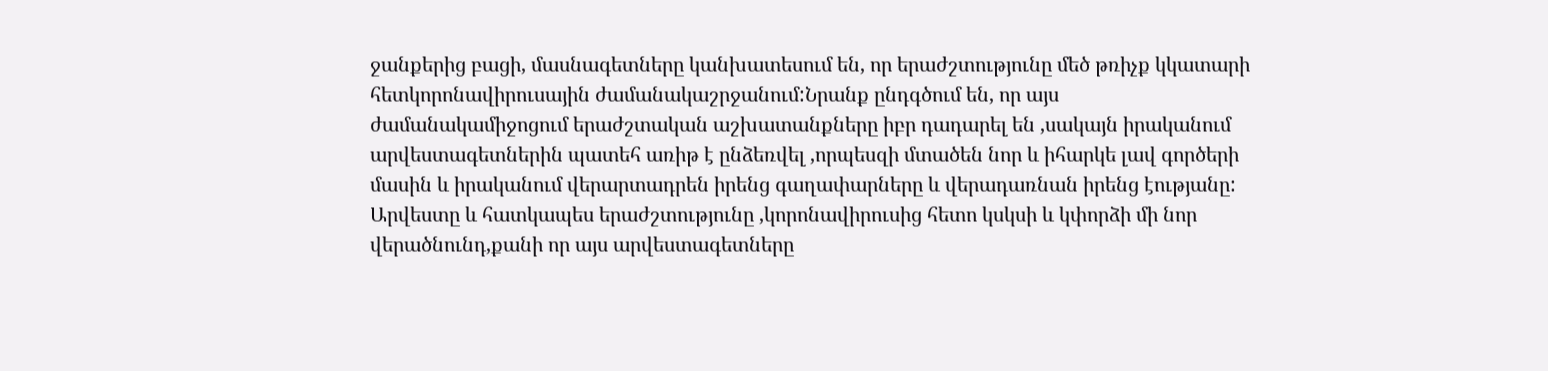ջանքերից բացի, մասնագետները կանխատեսում են, որ երաժշտությունը մեծ թռիչք կկատարի հետկորոնավիրուսային ժամանակաշրջանում:Նրանք ընդգծում են, որ այս ժամանակամիջոցում երաժշտական աշխատանքները իբր դադարել են ,սակայն իրականում արվեստագետներին պատեհ առիթ է ընձեռվել ,որպեսզի մտածեն նոր և իհարկե լավ գործերի մասին և իրականում վերարտադրեն իրենց գաղափարները և վերադառնան իրենց էությանը:
Արվեստը և հատկապես երաժշտությունը ,կորոնավիրուսից հետո կսկսի և կփորձի մի նոր վերածնունդ,քանի որ այս արվեստագետները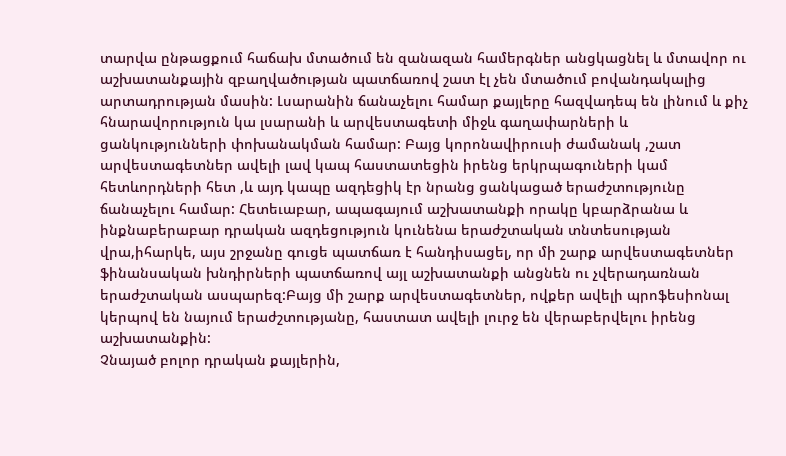տարվա ընթացքում հաճախ մտածում են զանազան համերգներ անցկացնել և մտավոր ու աշխատանքային զբաղվածության պատճառով շատ էլ չեն մտածում բովանդակալից արտադրության մասին: Լսարանին ճանաչելու համար քայլերը հազվադեպ են լինում և քիչ հնարավորություն կա լսարանի և արվեստագետի միջև գաղափարների և ցանկությունների փոխանակման համար: Բայց կորոնավիրուսի ժամանակ ,շատ արվեստագետներ ավելի լավ կապ հաստատեցին իրենց երկրպագուների կամ հետևորդների հետ ,և այդ կապը ազդեցիկ էր նրանց ցանկացած երաժշտությունը ճանաչելու համար: Հետեւաբար, ապագայում աշխատանքի որակը կբարձրանա և ինքնաբերաբար դրական ազդեցություն կունենա երաժշտական տնտեսության վրա,իհարկե, այս շրջանը գուցե պատճառ է հանդիսացել, որ մի շարք արվեստագետներ ֆինանսական խնդիրների պատճառով այլ աշխատանքի անցնեն ու չվերադառնան երաժշտական ասպարեզ:Բայց մի շարք արվեստագետներ, ովքեր ավելի պրոֆեսիոնալ կերպով են նայում երաժշտությանը, հաստատ ավելի լուրջ են վերաբերվելու իրենց աշխատանքին:
Չնայած բոլոր դրական քայլերին,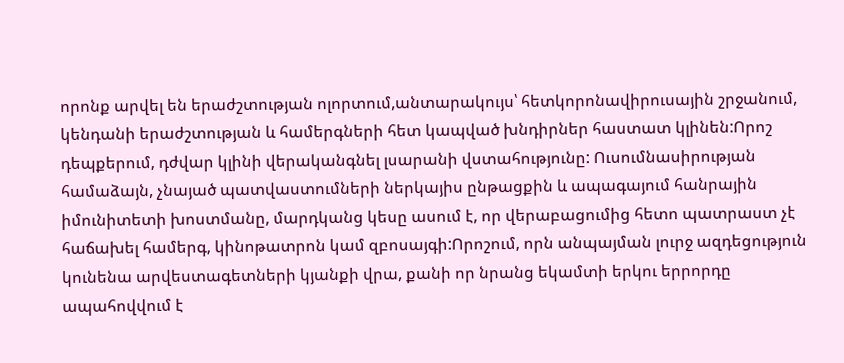որոնք արվել են երաժշտության ոլորտում,անտարակույս՝ հետկորոնավիրուսային շրջանում, կենդանի երաժշտության և համերգների հետ կապված խնդիրներ հաստատ կլինեն:Որոշ դեպքերում, դժվար կլինի վերականգնել լսարանի վստահությունը: Ուսումնասիրության համաձայն, չնայած պատվաստումների ներկայիս ընթացքին և ապագայում հանրային իմունիտետի խոստմանը, մարդկանց կեսը ասում է, որ վերաբացումից հետո պատրաստ չէ հաճախել համերգ, կինոթատրոն կամ զբոսայգի:Որոշում, որն անպայման լուրջ ազդեցություն կունենա արվեստագետների կյանքի վրա, քանի որ նրանց եկամտի երկու երրորդը ապահովվում է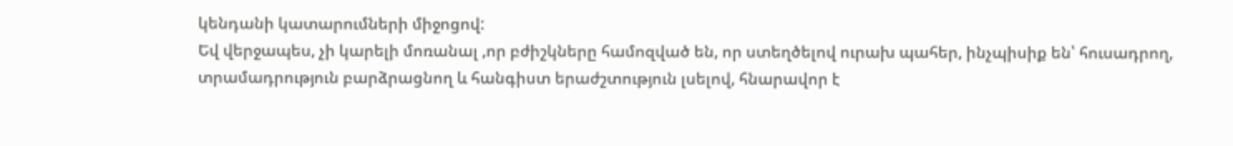կենդանի կատարումների միջոցով:
Եվ վերջապես, չի կարելի մոռանալ ,որ բժիշկները համոզված են, որ ստեղծելով ուրախ պահեր, ինչպիսիք են՝ հուսադրող, տրամադրություն բարձրացնող և հանգիստ երաժշտություն լսելով, հնարավոր է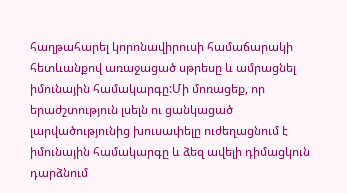հաղթահարել կորոնավիրուսի համաճարակի հետևանքով առաջացած սթրեսը և ամրացնել իմունային համակարգը:Մի մոռացեք, որ երաժշտություն լսելն ու ցանկացած լարվածությունից խուսափելը ուժեղացնում է իմունային համակարգը և ձեզ ավելի դիմացկուն դարձնում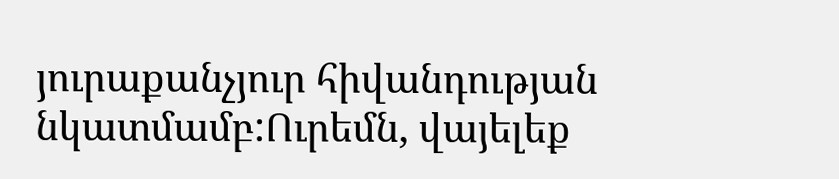յուրաքանչյուր հիվանդության նկատմամբ:Ուրեմն, վայելեք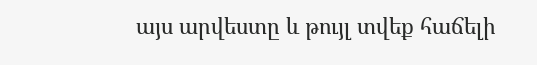այս արվեստը և թույլ տվեք հաճելի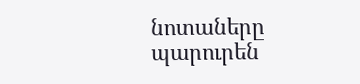նոտաները պարուրեն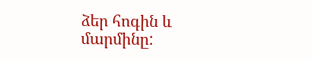ձեր հոգին և մարմինը: